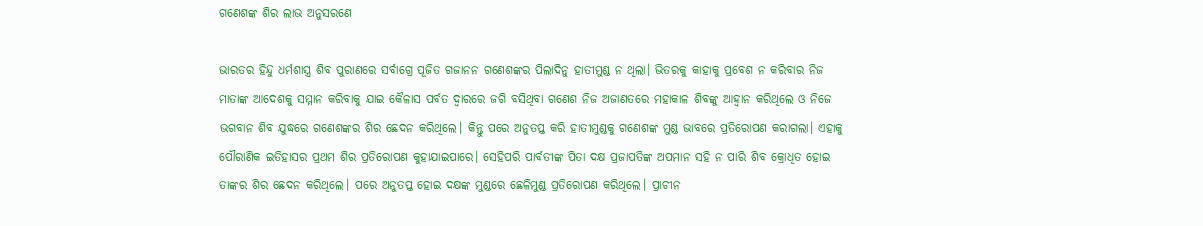ଗଣେଶଙ୍କ ଶିର ଲାଭ ଅନୁସରଣେ

ଭାରତର ହିନ୍ଦୁ ଧର୍ମଶାସ୍ତ୍ର ଶିବ ପୁରାଣରେ ସର୍ବାଗ୍ରେ ପୂଜିତ ଗଜାନନ ଗଣେଶଙ୍କର ପିଲାଦିନୁ ହାତୀମୁଣ୍ଡ ନ ଥିଲା। ଭିତରକୁ କାହାକୁ ପ୍ରବେଶ ନ କରିବାର ନିଜ ମାତାଙ୍କ ଆଦେଶକୁ ସମ୍ମାନ କରିବାକୁ ଯାଇ କୈଳାସ ପର୍ବତ ଦ୍ୱାରରେ ଜଗି ବସିଥିବା ଗଣେଶ ନିଜ ଅଜାଣତରେ ମହାକାଳ ଶିବଙ୍କୁ ଆହ୍ବାନ କରିଥିଲେ ଓ ନିଜେ ଭଗବାନ ଶିବ ଯୁଦ୍ଧରେ ଗଣେଶଙ୍କର ଶିର ଛେଦନ କରିଥିଲେ। କିନ୍ତୁ ପରେ ଅନୁତପ୍ତ କରି ହାତୀମୁଣ୍ଡକୁ ଗଣେଶଙ୍କ ମୁଣ୍ଡ ଭାବରେ ପ୍ରତିରୋପଣ କରାଗଲା। ଏହାକୁ ପୌରାଣିକ ଇତିହାସର ପ୍ରଥମ ଶିର ପ୍ରତିରୋପଣ କୁହାଯାଇପାରେ। ସେହିପରି ପାର୍ବତୀଙ୍କ ପିତା ଦକ୍ଷ ପ୍ରଜାପତିଙ୍କ ଅପମାନ ସହି ନ ପାରି ଶିବ କ୍ରୋଧିତ ହୋଇ ତାଙ୍କର ଶିର ଛେଦନ କରିଥିଲେ। ପରେ ଅନୁତପ୍ତ ହୋଇ ଦକ୍ଷଙ୍କ ମୁଣ୍ଡରେ ଛେଳିମୁଣ୍ଡ ପ୍ରତିରୋପଣ କରିଥିଲେ। ପ୍ରାଚୀନ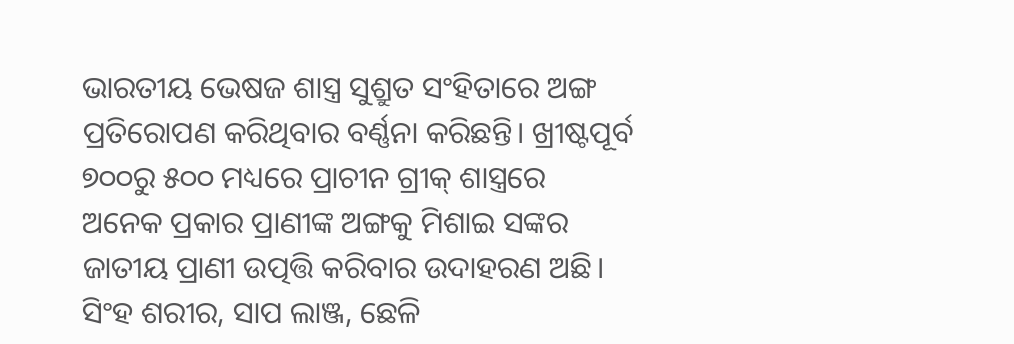ଭାରତୀୟ ଭେଷଜ ଶାସ୍ତ୍ର ସୁଶ୍ରୁତ ସଂହିତାରେ ଅଙ୍ଗ ପ୍ରତିରୋପଣ କରିଥିବାର ବର୍ଣ୍ଣନା କରିଛନ୍ତି। ଖ୍ରୀଷ୍ଟପୂର୍ବ ୭୦୦ରୁ ୫୦୦ ମଧ୍ୟରେ ପ୍ରାଚୀନ ଗ୍ରୀକ୍‌ ଶାସ୍ତ୍ରରେ ଅନେକ ପ୍ରକାର ପ୍ରାଣୀଙ୍କ ଅଙ୍ଗକୁ ମିଶାଇ ସଙ୍କର ଜାତୀୟ ପ୍ରାଣୀ ଉତ୍ପତ୍ତି କରିବାର ଉଦାହରଣ ଅଛି। ସିଂହ ଶରୀର, ସାପ ଲାଞ୍ଜ, ଛେଳି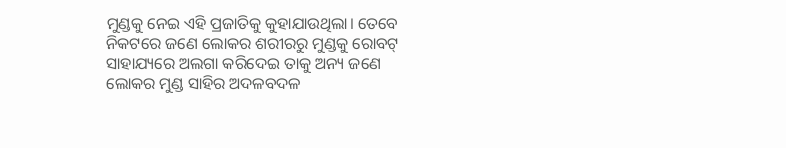ମୁଣ୍ଡକୁ ନେଇ ଏହି ପ୍ରଜାତିକୁ କୁହାଯାଉଥିଲା। ତେବେ ନିକଟରେ ଜଣେ ଲୋକର ଶରୀରରୁ ମୁଣ୍ଡକୁ ରୋବଟ୍‌ ସାହାଯ୍ୟରେ ଅଲଗା କରିଦେଇ ତାକୁ ଅନ୍ୟ ଜଣେ ଲୋକର ମୁଣ୍ଡ ସାହିର ଅଦଳବଦଳ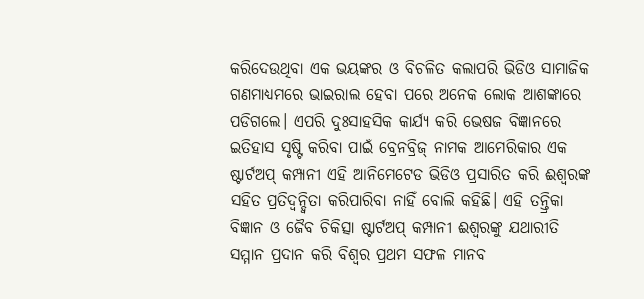କରିଦେଉଥିବା ଏକ ଭୟଙ୍କର ଓ ବିଚଳିତ କଲାପରି ଭିଡିଓ ସାମାଜିକ ଗଣମାଧ୍ୟମରେ ଭାଇରାଲ ହେବା ପରେ ଅନେକ ଲୋକ ଆଶଙ୍କାରେ ପଡିଗଲେ। ଏପରି ଦୁଃସାହସିକ କାର୍ଯ୍ୟ କରି ଭେଷଜ ବିଜ୍ଞାନରେ ଇତିହାସ ସୃଷ୍ଟି କରିବା ପାଇଁ ବ୍ରେନବ୍ରିଜ୍‌ ନାମକ ଆମେରିକାର ଏକ ଷ୍ଟାର୍ଟଅପ୍‌ କମ୍ପାନୀ ଏହି ଆନିମେଟେଡ ଭିଡିଓ ପ୍ରସାରିତ କରି ଈଶ୍ୱରଙ୍କ ସହିତ ପ୍ରତିଦ୍ବନ୍ଦ୍ୱିତା କରିପାରିବା ନାହିଁ ବୋଲି କହିଛି। ଏହି ତନ୍ତ୍ରିକା ବିଜ୍ଞାନ ଓ ଜୈବ ଚିକିତ୍ସା ଷ୍ଟାର୍ଟଅପ୍‌ କମ୍ପାନୀ ଈଶ୍ୱରଙ୍କୁ ଯଥାରୀତି ସମ୍ମାନ ପ୍ରଦାନ କରି ବିଶ୍ୱର ପ୍ରଥମ ସଫଳ ମାନବ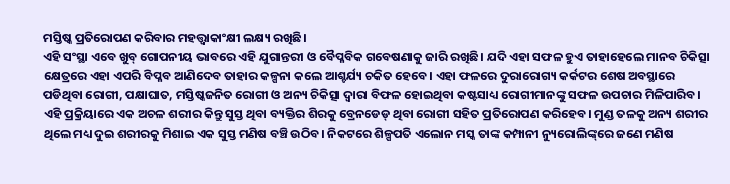ମସ୍ତିଷ୍କ ପ୍ରତିରୋପଣ କରିବାର ମହତ୍ତ୍ୱାକାଂକ୍ଷୀ ଲକ୍ଷ୍ୟ ରଖିଛି।
ଏହି ସଂସ୍ଥା ଏବେ ଖୁବ୍‌ ଗୋପନୀୟ ଭାବରେ ଏହି ଯୁଗାନ୍ତରୀ ଓ ବୈପ୍ଳବିକ ଗବେଷଣାକୁ ଜାରି ରଖିଛି। ଯଦି ଏହା ସଫଳ ହୁଏ ତାହାହେଲେ ମାନବ ଚିକିତ୍ସା କ୍ଷେତ୍ରରେ ଏହା ଏପରି ବିପ୍ଳବ ଆଣିଦେବ ତାହାର କଳ୍ପନା କଲେ ଆଶ୍ଚର୍ଯ୍ୟ ଚକିତ ହେବେ। ଏହା ଫଳରେ ଦୁରାରୋଗ୍ୟ କର୍କଟର ଶେଷ ଅବସ୍ଥାରେ ପଡିଥିବା ରୋଗୀ, ପକ୍ଷାଘାତ, ମସ୍ତିଷ୍କଜନିତ ରୋଗୀ ଓ ଅନ୍ୟ ଚିକିତ୍ସା ଦ୍ୱାରା ବିଫଳ ହୋଇଥିବା କଷ୍ଟସାଧ୍ୟ ରୋଗୀମାନଙ୍କୁ ସଫଳ ଉପଚାର ମିଳିପାରିବ। ଏହି ପ୍ରକ୍ରିୟାରେ ଏକ ଅଚଳ ଶରୀର କିନ୍ତୁ ସୁସ୍ତ ଥିବା ବ୍ୟକ୍ତିର ଶିରକୁ ବ୍ରେନଡେଡ୍‌ ଥିବା ରୋଗୀ ସହିତ ପ୍ରତିରୋପଣ କରିହେବ। ମୁଣ୍ଡ ତଳକୁ ଅନ୍ୟ ଶରୀର ଥିଲେ ମଧ୍ୟ ଦୁଇ ଶରୀରକୁ ମିଶାଇ ଏକ ସୁସ୍ତ ମଣିଷ ବଞ୍ଚି ଉଠିବ। ନିକଟରେ ଶିଳ୍ପପତି ଏଲୋନ ମସ୍କ ତାଙ୍କ କମ୍ପାନୀ ନ୍ୟୁରୋଲିଙ୍କ୍‌ରେ ଜଣେ ମଣିଷ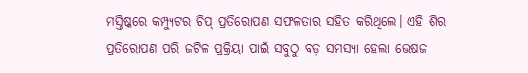ମସ୍ତିଷ୍କରେ କମ୍ପ୍ୟୁଟର ଚିପ୍‌ ପ୍ରତିରୋପଣ ସଫଳତାର ସହିତ କରିଥିଲେ। ଏହି ଶିର ପ୍ରତିରୋପଣ ପରି ଜଟିଳ ପ୍ରକ୍ରିୟା ପାଇଁ ସବୁଠୁ ବଡ଼ ସମସ୍ୟା ହେଲା ଭେଷଜ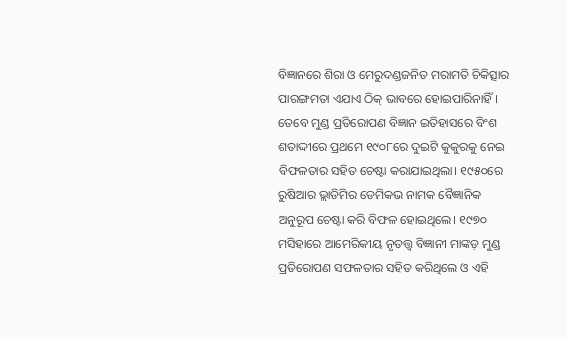ବିଜ୍ଞାନରେ ଶିରା ଓ ମେରୁଦଣ୍ଡଜନିତ ମରାମତି ଚିକିତ୍ସାର ପାରଙ୍ଗମତା ଏଯାଏ ଠିକ୍‌ ଭାବରେ ହୋଇପାରିନାହିଁ। ତେବେ ମୁଣ୍ଡ ପ୍ରତିରୋପଣ ବିଜ୍ଞାନ ଇତିହାସରେ ବିଂଶ ଶତାଦ୍ଦୀରେ ପ୍ରଥମେ ୧୯୦୮ରେ ଦୁଇଟି କୁକୁରକୁ ନେଇ ବିଫଳତାର ସହିତ ଚେଷ୍ଟା କରାଯାଇଥିଲା। ୧୯୫୦ରେ ରୁଷିଆର ଭ୍ଲାଡିମିର ଡେମିକଭ ନାମକ ବୈଜ୍ଞାନିକ ଅନୁରୂପ ଚେଷ୍ଟା କରି ବିଫଳ ହୋଇଥିଲେ। ୧୯୭୦ ମସିହାରେ ଆମେରିକୀୟ ନୃତତ୍ତ୍ୱ ବିଜ୍ଞାନୀ ମାଙ୍କଡ଼ ମୁଣ୍ଡ ପ୍ରତିରୋପଣ ସଫଳତାର ସହିତ କରିଥିଲେ ଓ ଏହି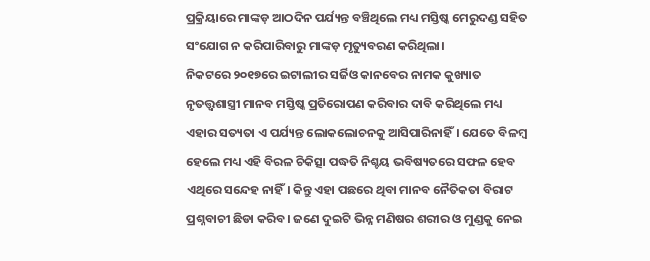ପ୍ରକ୍ରିୟାରେ ମାଙ୍କଡ଼ ଆଠଦିନ ପର୍ଯ୍ୟନ୍ତ ବଞ୍ଚିଥିଲେ ମଧ୍ୟ ମସ୍ତିଷ୍କ ମେରୁଦଣ୍ଡ ସହିତ ସଂଯୋଗ ନ କରିପାରିବାରୁ ମାଙ୍କଡ଼ ମୃତ୍ୟୁବରଣ କରିଥିଲା।
ନିକଟରେ ୨୦୧୭ରେ ଇଟାଲୀର ସର୍ଜିଓ କାନବେର ନାମକ କୁଖ୍ୟାତ ନୃତତ୍ତ୍ୱଶାସ୍ତ୍ରୀ ମାନବ ମସ୍ତିଷ୍କ ପ୍ରତିରୋପଣ କରିବାର ଦାବି କରିଥିଲେ ମଧ୍ୟ ଏହାର ସତ୍ୟତା ଏ ପର୍ଯ୍ୟନ୍ତ ଲୋକଲୋଚନକୁ ଆସିପାରିନାହିଁ। ଯେତେ ବିଳମ୍ବ ହେଲେ ମଧ୍ୟ ଏହି ବିରଳ ଚିକିତ୍ସା ପଦ୍ଧତି ନିଶ୍ଚୟ ଭବିଷ୍ୟତରେ ସଫଳ ହେବ ଏଥିରେ ସନ୍ଦେହ ନାହିଁ। କିନ୍ତୁ ଏହା ପଛରେ ଥିବା ମାନବ ନୈତିକତା ବିରାଟ ପ୍ରଶ୍ନବାଚୀ ଛିଡା କରିବ। ଜଣେ ଦୁଇଟି ଭିନ୍ନ ମଣିଷର ଶରୀର ଓ ମୁଣ୍ଡକୁ ନେଇ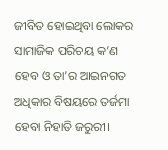ଜୀବିତ ହୋଇଥିବା ଲୋକର ସାମାଜିକ ପରିଚୟ କ’ଣ ହେବ ଓ ତା’ର ଆଇନଗତ ଅଧିକାର ବିଷୟରେ ତର୍ଜମା ହେବା ନିହାତି ଜରୁରୀ।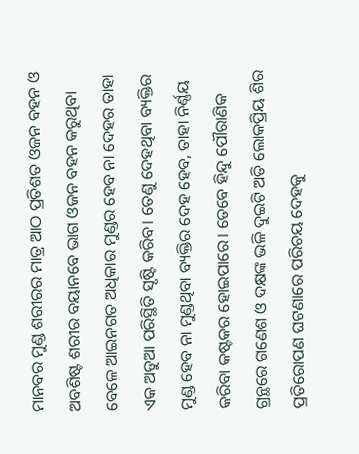ମାନବର ମୁଣ୍ଡ ଶରୀରର ମାତ୍ର ଆଠ ପ୍ରତିଶତ ଓଜନ ବହନ ଓ ଅବଶିଷ୍ଟ ଶରୀର ବୟାନବେ ଭାଗ ଓଜନ ବହନ କରୁଥିବା ବେଳେ ଆଇନଗତ ଅଧିକାର ମୁଣ୍ଡର ହେବ ନା ଦେହର ତାହା ଏକ ଅଡୁଆ ପରିସ୍ଥିତି ସୃଷ୍ଟି କରିବ। ତେଣୁ ଦେହଥିବା ବ୍ୟକ୍ତିର ମୁଣ୍ଡ ହେବ ନା ମୁଣ୍ଡଥିବା ବ୍ୟକ୍ତିର ଦେହ ହେବ, ତାହା ନିର୍ଣ୍ଣୟ କରିବା କଷ୍ଟକର ହୋଇପାରେ। ତେବେ ହିନ୍ଦୁ ପୌରାଣିକ ଗ୍ରନ୍ଥରେ ଗଣେଶ ଓ ଦକ୍ଷଙ୍କ ଭଳି ଦୁଇଟି ଅତି ଲୋକପ୍ରିୟ ଶିର ପ୍ରତିରୋପଣ ଘଟଣାରେ ପରିଚୟ ଦେହକୁ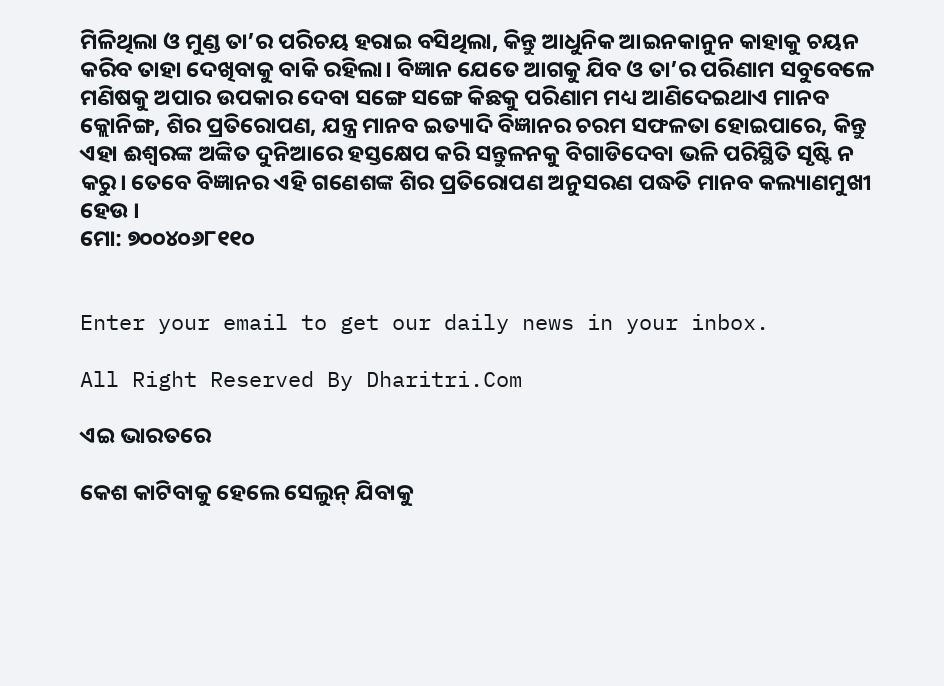ମିଳିଥିଲା ଓ ମୁଣ୍ଡ ତା’ର ପରିଚୟ ହରାଇ ବସିଥିଲା, କିନ୍ତୁ ଆଧୁନିକ ଆଇନକାନୁନ କାହାକୁ ଚୟନ କରିବ ତାହା ଦେଖିବାକୁ ବାକି ରହିଲା। ବିଜ୍ଞାନ ଯେତେ ଆଗକୁ ଯିବ ଓ ତା’ର ପରିଣାମ ସବୁବେଳେ ମଣିଷକୁ ଅପାର ଉପକାର ଦେବା ସଙ୍ଗେ ସଙ୍ଗେ କିଛକୁ ପରିଣାମ ମଧ୍ୟ ଆଣିଦେଇଥାଏ ମାନବ କ୍ଲୋନିଙ୍ଗ, ଶିର ପ୍ରତିରୋପଣ, ଯନ୍ତ୍ର ମାନବ ଇତ୍ୟାଦି ବିଜ୍ଞାନର ଚରମ ସଫଳତା ହୋଇପାରେ, କିନ୍ତୁ ଏହା ଈଶ୍ୱରଙ୍କ ଅଙ୍କିତ ଦୁନିଆରେ ହସ୍ତକ୍ଷେପ କରି ସନ୍ତୁଳନକୁ ବିଗାଡିଦେବା ଭଳି ପରିସ୍ଥିତି ସୃଷ୍ଟି ନ କରୁ। ତେବେ ବିଜ୍ଞାନର ଏହି ଗଣେଶଙ୍କ ଶିର ପ୍ରତିରୋପଣ ଅନୁସରଣ ପଦ୍ଧତି ମାନବ କଲ୍ୟାଣମୁଖୀ ହେଉ ।
ମୋ: ୭୦୦୪୦୬୮୧୧୦


Enter your email to get our daily news in your inbox.

All Right Reserved By Dharitri.Com

ଏଇ ଭାରତରେ

କେଶ କାଟିବାକୁ ହେଲେ ସେଲୁନ୍‌ ଯିବାକୁ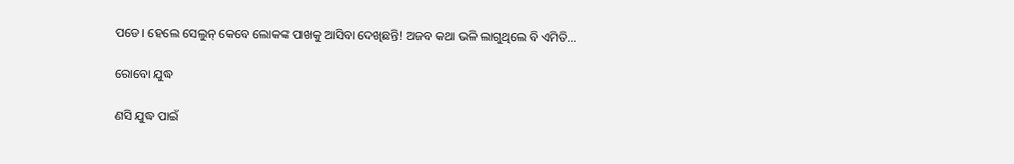ପଡେ। ହେଲେ ସେଲୁନ୍‌ କେବେ ଲୋକଙ୍କ ପାଖକୁ ଆସିବା ଦେଖିଛନ୍ତି! ଅଜବ କଥା ଭଳି ଲାଗୁଥିଲେ ବି ଏମିତି...

ରୋବୋ ଯୁଦ୍ଧ

ଣସି ଯୁଦ୍ଧ ପାଇଁ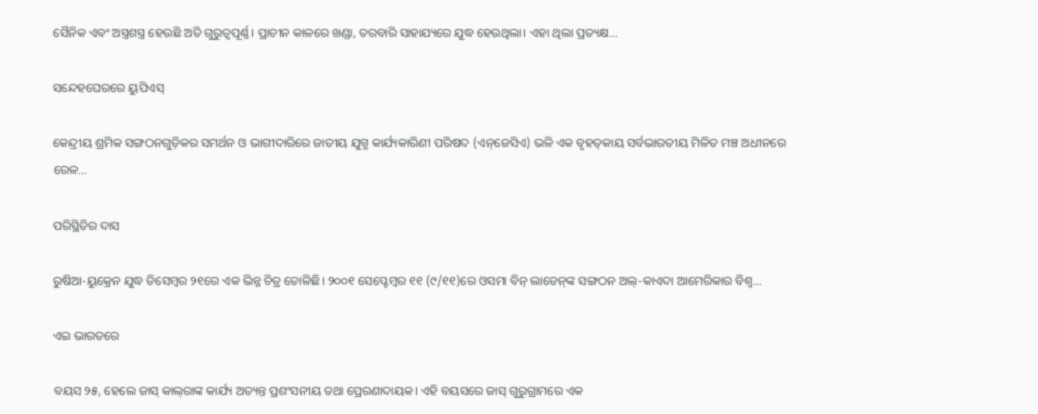ସୈନିକ ଏବଂ ଅସ୍ତ୍ରଶସ୍ତ୍ର ହେଉଛି ଅତି ଗୁରୁତ୍ୱପୂର୍ଣ୍ଣ। ପ୍ରାଚୀନ କାଳରେ ଖଣ୍ଡା, ତରବାରି ସାହାଯ୍ୟରେ ଯୁଦ୍ଧ ହେଉଥିଲା। ଏହା ଥିଲା ପ୍ରତ୍ୟକ୍ଷ...

ସନ୍ଦେହଘେରରେ ୟୁପିଏସ୍‌

କେନ୍ଦ୍ରୀୟ ଶ୍ରମିକ ସଙ୍ଗଠନଗୁଡ଼ିକର ସମର୍ଥନ ଓ ଭାଗୀଦାରିରେ ଜାତୀୟ ଯୁଗ୍ମ କାର୍ଯ୍ୟକାରିଣୀ ପରିଷଦ (ଏନ୍‌ଜେସିଏ) ଭଳି ଏକ ବୃହତ୍‌କାୟ ସର୍ବଭାରତୀୟ ମିଳିତ ମଞ୍ଚ ଅଧୀନରେ ରେଳ...

ପରିସ୍ଥିତିର ଦାସ

ରୁଷିଆ-ୟୁକ୍ରେନ ଯୁଦ୍ଧ ଡିସେମ୍ବର ୨୧ରେ ଏକ ଭିନ୍ନ ଚିତ୍ର ତୋଳିଛି। ୨୦୦୧ ସେପ୍ଟେମ୍ବର ୧୧ (୯/୧୧)ରେ ଓସମା ବିନ୍‌ ଲାଡେନ୍‌ଙ୍କ ସଙ୍ଗଠନ ଅଲ୍‌-କାଏଦା ଆମେରିକାର ବିଶ୍ୱ...

ଏଇ ଭାରତରେ

ବୟସ ୨୫, ହେଲେ ଜାସ୍‌ କାଲ୍‌ରାଙ୍କ କାର୍ଯ୍ୟ ଅତ୍ୟନ୍ତ ପ୍ରଶଂସନୀୟ ତଥା ପ୍ରେରଣାଦାୟକ। ଏହି ବୟସରେ ଜାସ୍‌ ଗୁରୁଗ୍ରାମରେ ଏକ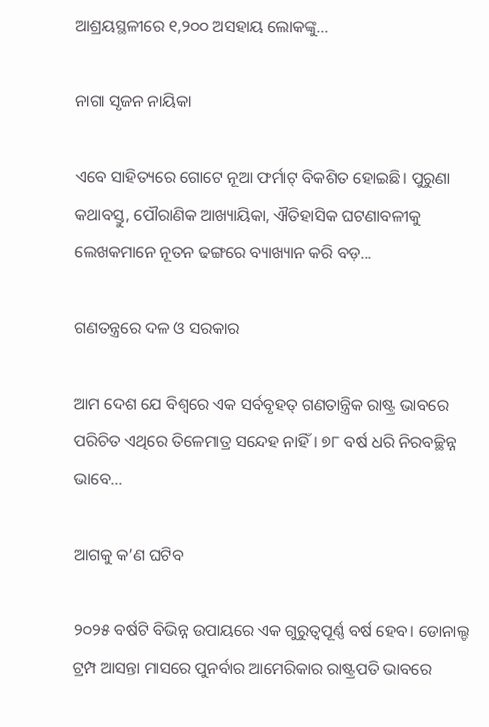ଆଶ୍ରୟସ୍ଥଳୀରେ ୧,୨୦୦ ଅସହାୟ ଲୋକଙ୍କୁ...

ନାଗା ସୃଜନ ନାୟିକା

ଏବେ ସାହିତ୍ୟରେ ଗୋଟେ ନୂଆ ଫର୍ମାଟ୍‌ ବିକଶିତ ହୋଇଛି। ପୁରୁଣା କଥାବସ୍ତୁ, ପୌରାଣିକ ଆଖ୍ୟାୟିକା, ଐତିହାସିକ ଘଟଣାବଳୀକୁ ଲେଖକମାନେ ନୂତନ ଢଙ୍ଗରେ ବ୍ୟାଖ୍ୟାନ କରି ବଡ଼...

ଗଣତନ୍ତ୍ରରେ ଦଳ ଓ ସରକାର

ଆମ ଦେଶ ଯେ ବିଶ୍ୱରେ ଏକ ସର୍ବବୃହତ୍‌ ଗଣତାନ୍ତ୍ରିକ ରାଷ୍ଟ୍ର ଭାବରେ ପରିଚିତ ଏଥିରେ ତିଳେମାତ୍ର ସନ୍ଦେହ ନାହିଁ। ୭୮ ବର୍ଷ ଧରି ନିରବଚ୍ଛିନ୍ନ ଭାବେ...

ଆଗକୁ କ’ଣ ଘଟିବ

୨୦୨୫ ବର୍ଷଟି ବିଭିନ୍ନ ଉପାୟରେ ଏକ ଗୁରୁତ୍ୱପୂର୍ଣ୍ଣ ବର୍ଷ ହେବ। ଡୋନାଲ୍ଡ ଟ୍ରମ୍ପ ଆସନ୍ତା ମାସରେ ପୁନର୍ବାର ଆମେରିକାର ରାଷ୍ଟ୍ରପତି ଭାବରେ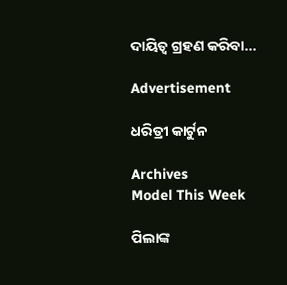ଦାୟିତ୍ୱ ଗ୍ରହଣ କରିବା...

Advertisement

ଧରିତ୍ରୀ କାର୍ଟୁନ

Archives
Model This Week

ପିଲାଙ୍କ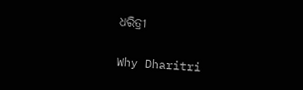ଧରିତ୍ରୀ

Why Dharitri